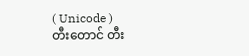( Unicode )
တီးတောင် တီး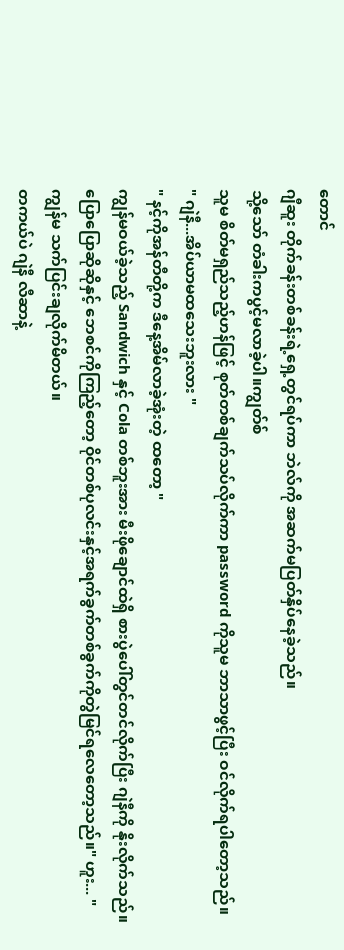တောင်
ဂျီဆူး တိုက်ခန်းတစ်ခန်းရဲ့ရှေ့တွင်ရပ်ကာ ဘဲလ်ကို အဆက်မပြတ်နှိပ်နေခဲ့သည်။
သို့သော် တံခါးကပွင့်မလာခဲ့ပါ။ကျွတ်စ်
သူမ စိတ်မရှည်သည့်ဟန်ဖြင့် စုတ်တစ်ချက်သပ်လိုက်ကာ password ကိုသူမ ဘာသာဖွင့်ပြီး ဝင်လိုက်ရပါတော့သည်။
" ဂျဲနီ...အိပ်ယာမထသေးဘူးလား "
" နင့်ကိုအန်တီတို့က ဒီနေ့အိမ်လာခဲ့အုံးတဲ့ ထတော့ "
ကျွန်မဝယ်ခဲ့သည့် Sandwich နှင့် Cola တစ်ဘူးအား မီးဖိုချောင်ထဲရှိ စားပွဲပေါ်တွင်တင်လိုက်ပြီး ဂျဲနီကို နိုးလိုက်သည်။
ပြောပြောဆိုဆိုနှင့် ဘေစင်ကိုကြည့်တော့ ဝိုင်တစ်ပုလင်းနှင့်အရက်ခွက်တစ်ခွက်ကိုတွဲမြင်ရလေတော့သည်။" ဟူး... "
ကျွန်မ သက်ပြင်းချလိုက်မိတယ်။
တကယ်ပဲ ဂျဲနီ လီဆာနဲ့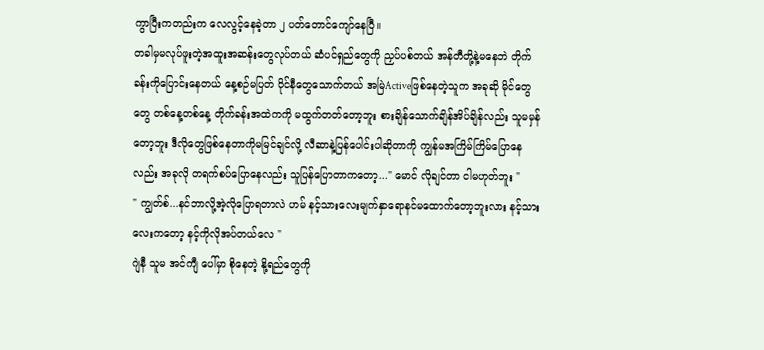ကွာပြီးကတည်းက လေလွင့်နေခဲ့တာ ၂ ပတ်တောင်ကျော်နေပြီ။
တခါမှမလုပ်ဖူးတဲ့အထူးအဆန်းတွေလုပ်တယ် ဆံပင်ရှည်တွေကို ညှပ်ပစ်တယ် အန်တီတို့နဲ့မနေဘဲ တိုက်ခန်းကိုပြောင်းနေတယ် နေ့စဉ်မပြတ် ဝိုင်နီတွေသောက်တယ် အမြဲActiveဖြစ်နေတဲ့သူက အခုဆို မိုင်တွေတွေ တစ်နေ့တစ်နေ့ တိုက်ခန်းအထဲကကို မထွက်တတ်တော့ဘူး စားချိန်သောက်ချိန်အိပ်ချိန်လည်း သူမမှန်တော့ဘူး ဒီလိုတွေဖြစ်နေတာကိုမမြင်ချင်လို့ လီဆာနဲ့ပြန်ပေါင်းပါဆိုတာကို ကျွန်မအကြိမ်ကြိမ်ပြောနေလည်း အခုလို တရက်စပ်ပြောနေလည်း သူပြန်ပြောတာကတော့..." မောင် လိုချင်တာ ငါမဟုတ်ဘူး "
" ကျွတ်စ်...နင်ဘာလို့အဲ့လိုပြောရတာလဲ ဟမ် နင့်သားလေးမျက်နှာရောနင်မထောက်တော့ဘူးလား နင့်သားလေးကတော့ နင့်ကိုလိုအပ်တယ်လေ "
ဂျဲနီ သူမ အင်ကျီ ပေါ်မှာ စိုနေတဲ့ နို့ရည်တွေကို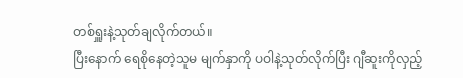တစ်ရှူးနဲ့သုတ်ချလိုက်တယ်။
ပြီးနောက် ရေစိုနေတဲ့သူမ မျက်နှာကို ပဝါနဲ့သုတ်လိုက်ပြီး ဂျီဆူးကိုလှည့်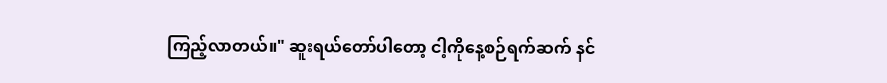ကြည့်လာတယ်။" ဆူးရယ်တော်ပါတော့ ငါ့ကိုနေ့စဉ်ရက်ဆက် နင်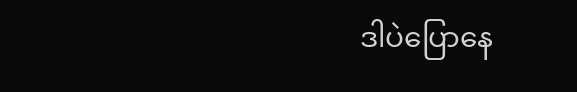ဒါပဲပြောနေ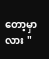တော့မှာလား "